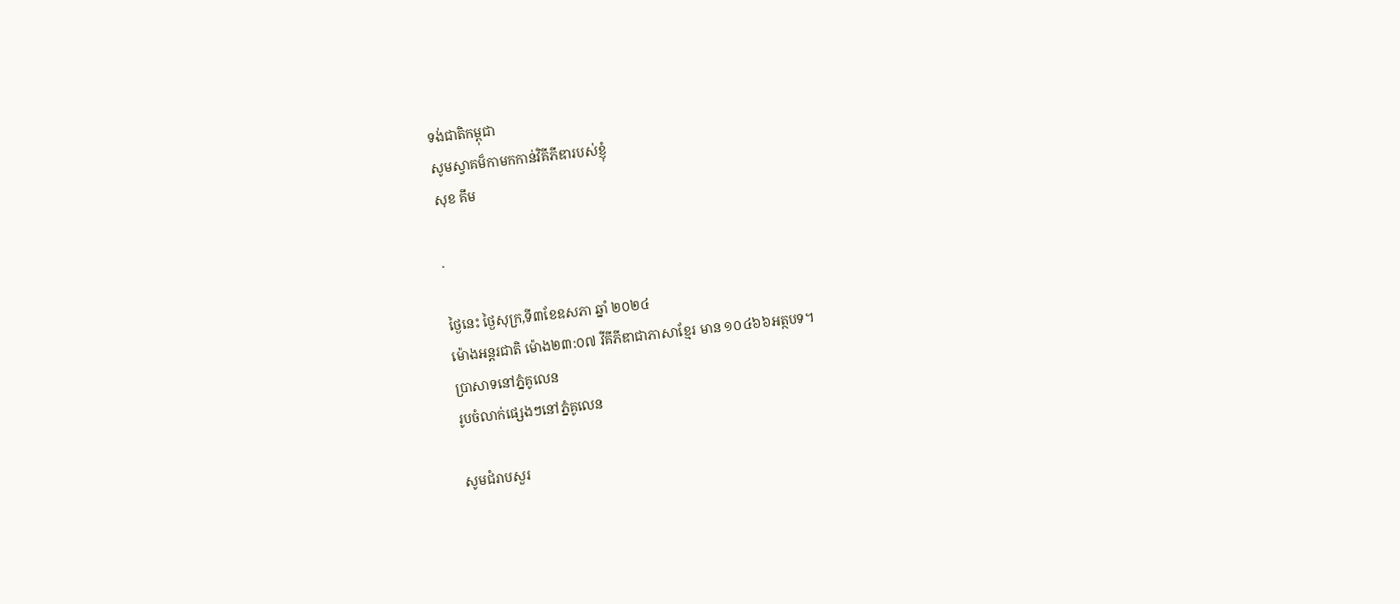ទង់ជាតិកម្ពុជា
សូមស្វាគម៏កាមកកាន់វិគីភីឌារបស់ខ្ញុំ
សុខ គឹម

.

ថៃ្ងនេះ ថ្ងៃសុក្រ,ទី៣ខែឧសភា ឆ្នាំ ២០២៤
ម៉ោងអន្តរជាតិ ម៉ោង២៣:០៧ វីគីភីឌាជាភាសាខ្មែរ មាន ១០៤៦៦អត្ថបទ។
ប្រាសាទនៅភ្នំគូលេន
រូបចំលាក់ផ្សេងៗនៅភ្នំគូលេន

សូមជំរាបសួរ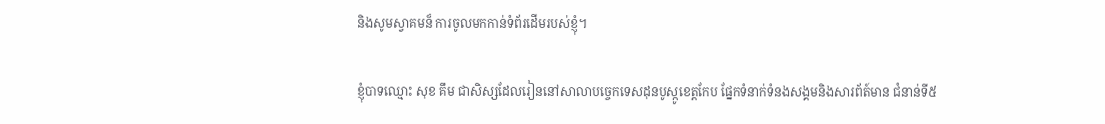និងសូមស្វាគមន៏ ការចូលមកកាន់ទំព័រដើមរបស់ខ្ញុំ។

ខ្ញុំបាទឈ្មោះ សុខ គឹម ជាសិស្សដែលរៀននៅសាលាបច្ចេកទេសដុនបូស្កូខេត្តកែប ផ្នែកទំនាក់ទំនងសង្គមនិងសារព័ត៍មាន ជំនាន់ទី៥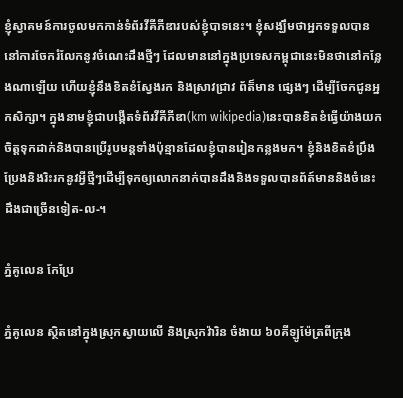ខ្ញុំស្វាគមន៍ការចូលមកកាន់ទំព័រវីគីភីឌារបស់ខ្ញុំបាទនេះ។ ខ្ញុំសង្ឃឹមថាអ្នកទទួលបាននៅការចែករំលែកនូវចំណេះដឹងថ្មីៗ ដែលមាននៅក្នុងប្រទេសកម្ពុជានេះមិនថានៅកន្លែងណាឡើយ ហើយខ្ញុំនឹងខិតខំស្វែងរក និងស្រាវជ្រាវ ព័ត៏មាន ផ្សេងៗ ដើម្បីចែកជូនអ្នកសិក្សា។ ក្នុងនាមខ្ញុំជាបង្កើតទំព័រវីគីភីឌា(km wikipedia)នេះបានខិតខំធ្វើយ៉ាងយកចិត្តទុកដាក់និងបានប្រើរូបមន្តទាំងប៉ុន្មានដែលខ្ញុំបានរៀនកន្លងមក។ ខ្ញុំនិងខិតខំប្រឹងប្រែងនិងរិះរកនូវអ្វីថ្មីៗដើម្បីទុកឲ្យលោកនាក់បានដឹងនិងទទួលបានព័ត៍មាននិងចំនេះដឹងជាច្រើនទៀត-ល-។

ភ្នំគូលេន កែប្រែ

ភ្នំគូលេន ស្ថិតនៅក្នុងស្រុកស្វាយលើ និងស្រុកវ៉ារិន ចំងាយ ៦០គីឡូម៉ែត្រពីក្រុង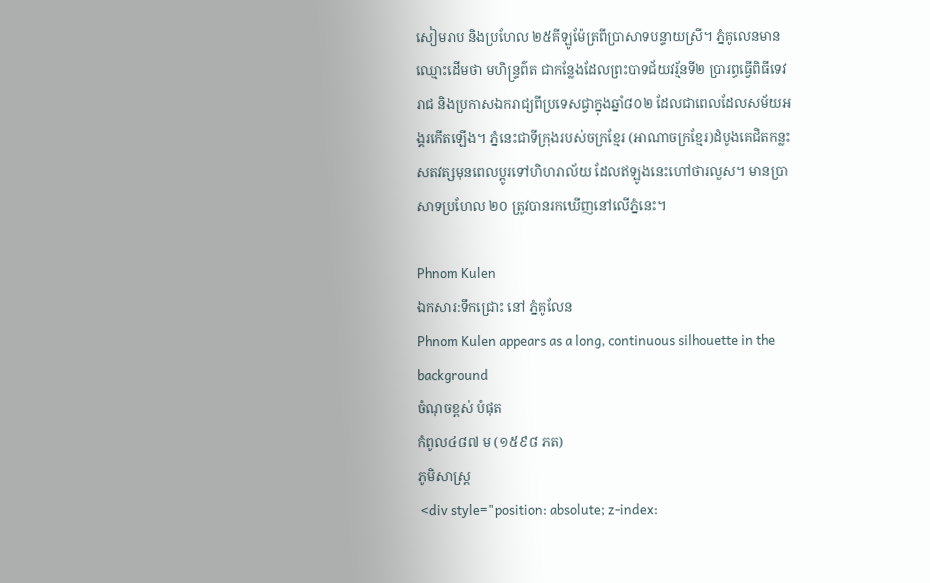សៀមរាប និងប្រហែល ២៥គីឡូម៉ែត្រពីប្រាសាទបន្ទាយស្រី។ ភ្នំគូលេនមានឈ្មោះដើមថា មហិន្រ្ទព៌ត ជាកន្លែងដែលព្រះបាទជ័យវរ្ម័នទី២ ប្រារព្ធធ្វើពិធីទេវរាជ និងប្រកាសឯករាជ្យពីប្រទេសជ្វាក្នុងឆ្នាំ៨០២ ដែលជាពេលដែលសម័យអង្គរកើតឡើង។ ភ្នំនេះជាទីក្រុងរបស់ចក្រខ្មែរ (អាណាចក្រខ្មែរ)ដំបូងគេជិតកន្លះសតវត្សមុនពេលប្តូរទៅហិហរាល័យ ដែលឥឡូងនេះហៅថារលួស។ មានប្រាសាទប្រហែល ២០ ត្រូវបានរកឃើញនៅលើភ្នំនេះ។

Phnom Kulen
ឯកសារ:ទឹកជ្រោះ នៅ ភ្នំគូលែន
Phnom Kulen appears as a long, continuous silhouette in the background
ចំណុចខ្ពស់ បំផុត
កំពូល៤៨៧ ម (១៥៩៨ ភត)
ភូមិសាស្ត្រ
 <div style="position: absolute; z-index: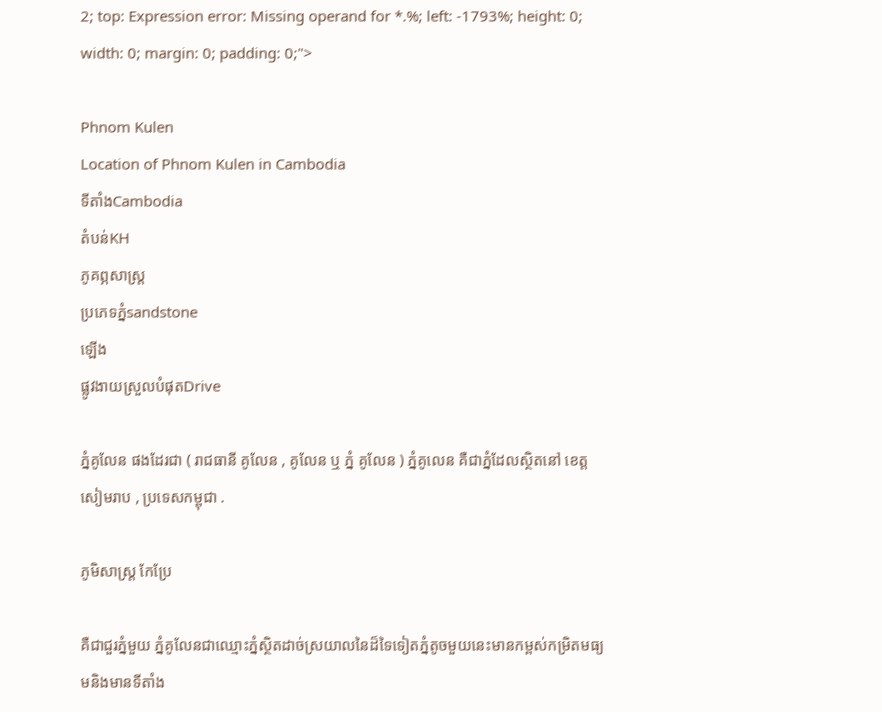2; top: Expression error: Missing operand for *.%; left: -1793%; height: 0; width: 0; margin: 0; padding: 0;">

Phnom Kulen
Location of Phnom Kulen in Cambodia
ទីតាំងCambodia
តំបន់KH
ភូគព្ភសាស្ត្រ
ប្រភេទភ្នំsandstone
ឡើង
ផ្លូវងាយស្រួលបំផុតDrive

ភ្នំគូលែន ផងដែរជា ( រាជធានី គូលែន , គូលែន ឬ ភ្នំ គូលែន ) ភ្នំគូលេន គឺជាភ្នំដែលស្ថិតនៅ ខេត្ត សៀមរាប , ប្រទេសកម្ពុជា .

ភូមិសាស្ដ្រ កែប្រែ

គឺជាជួរភ្នំមួយ ភ្នំគូលែនជាឈ្មោះភ្នំស្ថិតដាច់ស្រយាលនៃដ៏ទៃទៀតភ្នំតូចមួយនេះមានកម្ពស់កម្រិតមធ្យមនិងមានទីតាំង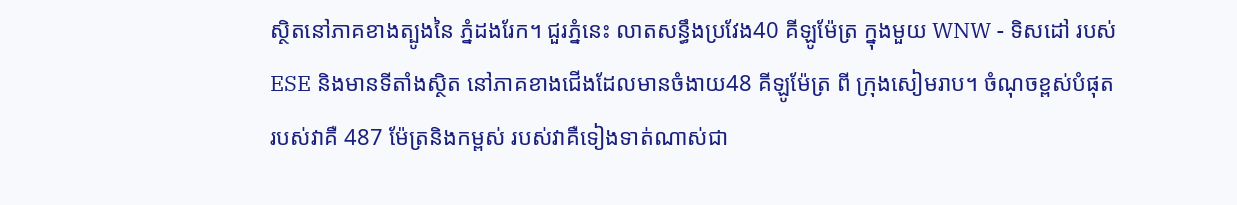ស្ថិតនៅភាគខាងត្បូងនៃ ភ្នំដងរែក។ ជួរភ្នំនេះ លាតសន្ធឹងប្រវែង40 គីឡូម៉ែត្រ ក្នុងមួយ WNW - ទិសដៅ របស់ ESE និងមានទីតាំងស្ថិត នៅភាគខាងជើងដែលមានចំងាយ48 គីឡូម៉ែត្រ ពី ក្រុងសៀមរាប។ ចំណុចខ្ពស់បំផុត របស់វាគឺ 487 ម៉ែត្រនិងកម្ពស់ របស់វាគឺទៀងទាត់ណាស់ជា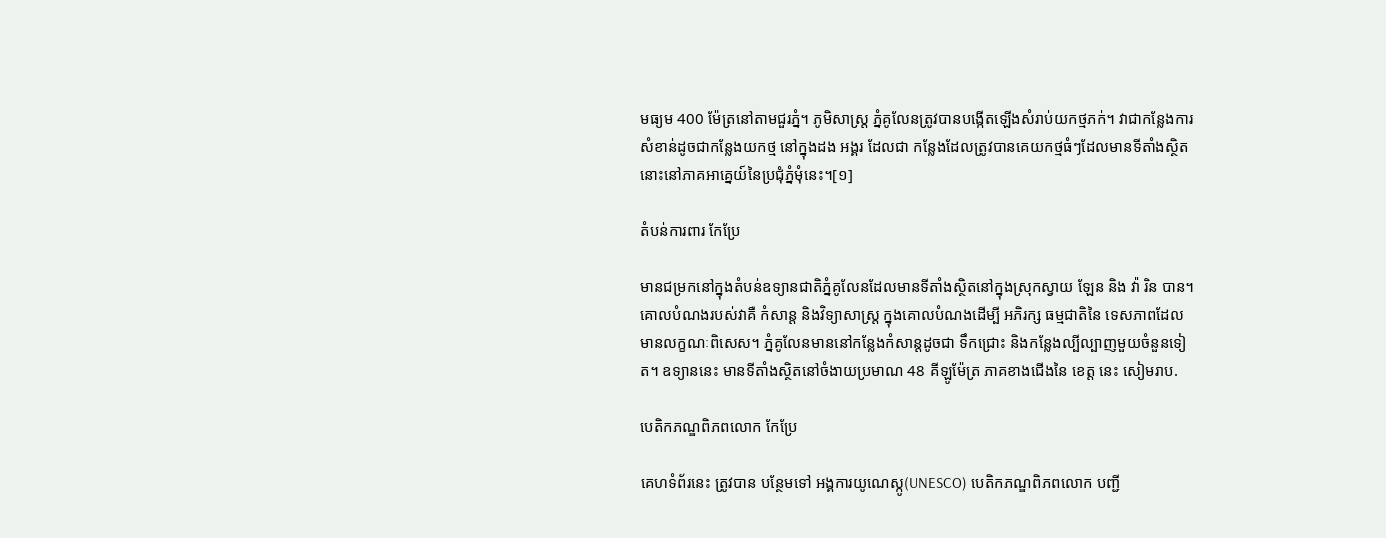មធ្យម 400 ម៉ែត្រនៅតាមជួរភ្នំ។ ភូមិសាស្ត្រ ភ្នំគូលែនត្រូវបានបង្កើតឡើងសំរាប់យកថ្មភក់។ វាជាកន្លែងការសំខាន់ដូចជាកន្លែងយកថ្ម នៅក្នុងដង អង្គរ ដែលជា កន្លែងដែលត្រូវបានគេយកថ្មធំៗដែលមានទីតាំងស្ថិតនោះនៅភាគអាគ្នេយ៍នៃប្រជុំភ្នំមុំនេះ។[១]

តំបន់ការពារ កែប្រែ

មានជម្រកនៅក្នុងតំបន់ឧទ្យានជាតិភ្នំគូលែនដែលមានទីតាំងស្ថិតនៅក្នុងស្រុកស្វាយ ឡែន និង វ៉ា រិន បាន។ គោលបំណងរបស់វាគឺ កំសាន្ត និងវិទ្យាសាស្រ្ត ក្នុងគោលបំណងដើម្បី អភិរក្ស ធម្មជាតិនៃ ទេសភាពដែលមានលក្ខណៈពិសេស។ ភ្នំគូលែនមាននៅកន្លែងកំសាន្តដូចជា ទឹកជ្រោះ និងកន្លែងល្បីល្បាញមួយចំនួនទៀត។ ឧទ្យាននេះ មានទីតាំងស្ថិតនៅចំងាយប្រមាណ 48 គីឡូម៉ែត្រ ភាគខាងជើងនៃ ខេត្ត នេះ សៀមរាប.

បេតិកភណ្ឌពិភពលោក កែប្រែ

គេហទំព័រនេះ ត្រូវបាន បន្ថែមទៅ អង្គការយូណេស្កូ(UNESCO) បេតិកភណ្ឌពិភពលោក បញ្ជី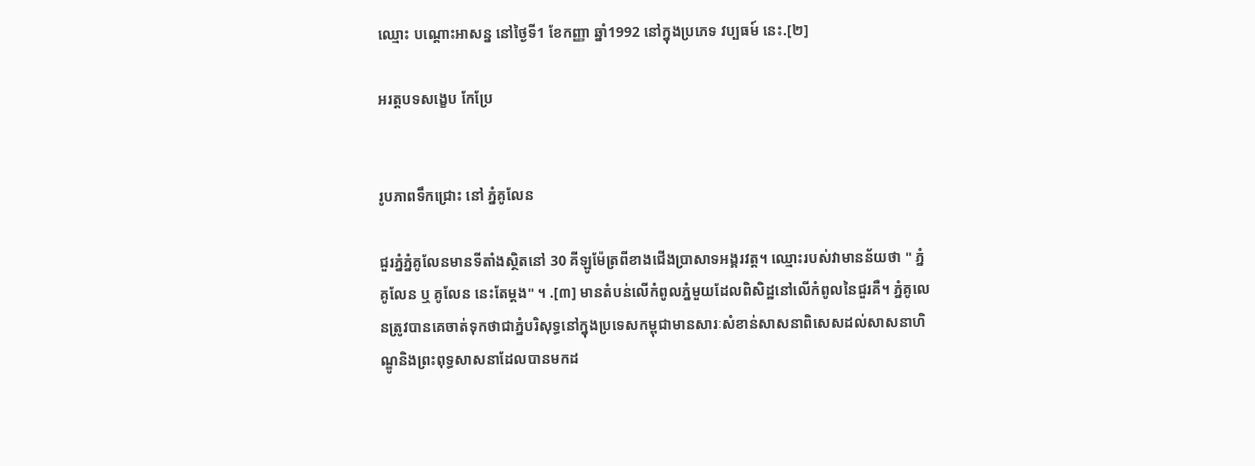ឈ្មោះ បណ្តោះអាសន្ន នៅថ្ងៃទី1 ខែកញ្ញា ឆ្នាំ1992 នៅក្នុងប្រភេទ វប្បធម៍ នេះ.[២]

អរត្តបទសង្ខេប កែប្រែ


រូបភាពទឹកជ្រោះ នៅ ភ្នំគូលែន

ជួរភ្នំភ្នំគូលែនមានទីតាំងស្ថិតនៅ 30 គីឡូម៉ែត្រពីខាងជើងប្រាសាទអង្គរវត្ត។ ឈ្មោះរបស់វាមានន័យថា " ភ្នំគូលែន ឬ គូលែន នេះតែម្ដង" ។ .[៣] មានតំបន់លើកំពូលភ្នំមួយដែលពិសិដ្ឋនៅលើកំពូលនៃជួរគឺ។ ភ្នំគូលេនត្រូវបានគេចាត់ទុកថាជាភ្នំបរិសុទ្ធនៅក្នុងប្រទេសកម្ពុជាមានសារៈសំខាន់សាសនាពិសេសដល់សាសនាហិណ្ឌូនិងព្រះពុទ្ធសាសនាដែលបានមកដ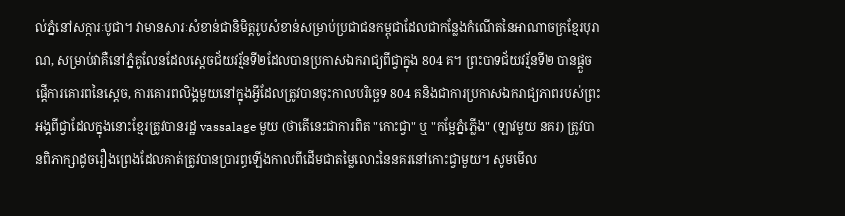ល់ភ្នំនៅសក្ការៈបូជា។ វាមានសារៈសំខាន់ជានិមិត្តរូបសំខាន់សម្រាប់ប្រជាជនកម្ពុជាដែលជាកន្លែងកំណើតនៃអាណាចក្រខ្មែរបុរាណ, សម្រាប់វាគឺនៅភ្នំគូលែនដែលស្ដេចជ័យវរ្ម័នទី២ដែលបានប្រកាសឯករាជ្យពីជ្វាក្នុង 804 គ។ ព្រះបាទជ័យវរ្ម័នទី២ បានផ្តួចផ្តើការគោរពនៃស្តេច, ការគោរពលិង្គមួយនៅក្នុងអ្វីដែលត្រូវបានចុះកាលបរិច្ឆេទ 804 គនិងជាការប្រកាសឯករាជ្យភាពរបស់ព្រះអង្គពីជ្វាដែលក្នុងនោះខ្មែរត្រូវបានរដ្ឋ vassalage មួយ (ថាតើនេះជាការពិត "កោះជ្វា" ឬ "កម្អែភ្នំភ្លើង" (ឡាវមួយ នគរ) ត្រូវបានពិភាក្សាដូចរឿងព្រេងដែលគាត់ត្រូវបានប្រារព្ធឡើងកាលពីដើមជាតម្លៃលោះនៃនគរនៅកោះជ្វាមួយ។ សូមមើល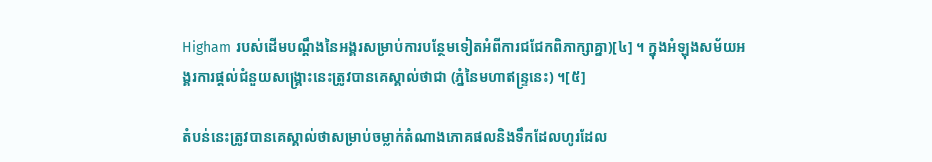Higham របស់ដើមបណ្តឹងនៃអង្គរសម្រាប់ការបន្ថែមទៀតអំពីការជជែកពិភាក្សាគ្នា)[៤] ។ ក្នុងអំឡុងសម័យអង្គរការផ្តល់ជំនួយសង្គ្រោះនេះត្រូវបានគេស្គាល់ថាជា (ភ្នំនៃមហាឥន្ទ្រនេះ) ។[៥]

តំបន់នេះត្រូវបានគេស្គាល់ថាសម្រាប់ចម្លាក់តំណាងភោគផលនិងទឹកដែលហូរដែល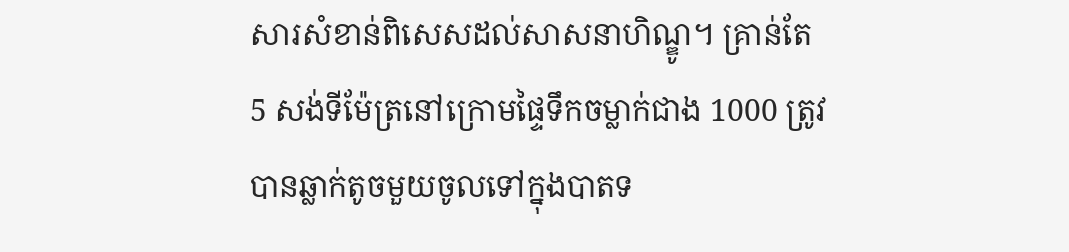សារសំខាន់ពិសេសដល់សាសនាហិណ្ឌូ។ គ្រាន់តែ 5 សង់ទីម៉ែត្រនៅក្រោមផ្ទៃទឹកចម្លាក់ជាង 1000 ត្រូវបានឆ្លាក់តូចមួយចូលទៅក្នុងបាតទ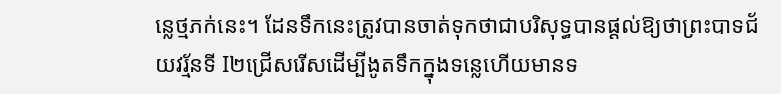ន្លេថ្មភក់នេះ។ ដែនទឹកនេះត្រូវបានចាត់ទុកថាជាបរិសុទ្ធបានផ្ដល់ឱ្យថាព្រះបាទជ័យវរ្ម័នទី I២ជ្រើសរើសដើម្បីងូតទឹកក្នុងទន្លេហើយមានទ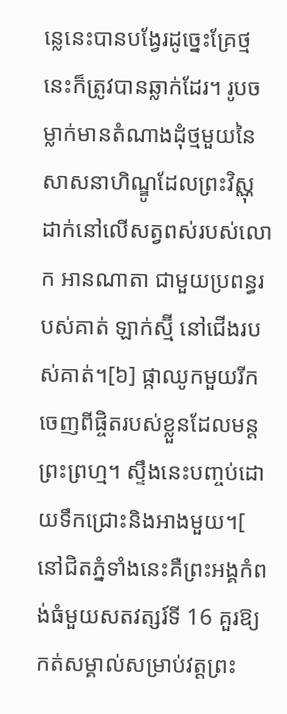ន្លេនេះបានបង្វែរដូច្នេះគ្រែថ្មនេះក៏ត្រូវបានឆ្លាក់ដែរ។ រូបចម្លាក់មានតំណាងដុំថ្មមួយនៃសាសនាហិណ្ឌូដែលព្រះវិស្ណុដាក់នៅលើសត្វពស់របស់លោក អានណាតា ជាមួយប្រពន្ធរបស់គាត់ ឡាក់ស្ម៊ី នៅជើងរបស់គាត់។[៦] ផ្កាឈូកមួយរីកចេញពីផ្ចិតរបស់ខ្លួនដែលមន្តព្រះព្រហ្ម។ ស្ទឹងនេះបញ្ចប់ដោយទឹកជ្រោះនិងអាងមួយ។[ នៅជិតភ្នំទាំងនេះគឺព្រះអង្គកំពង់ធំមួយសតវត្សរ៍ទី 16 គួរឱ្យកត់សម្គាល់សម្រាប់វត្តព្រះ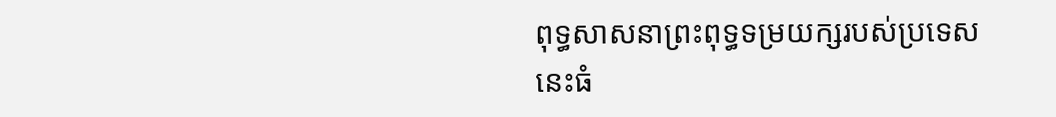ពុទ្ធសាសនាព្រះពុទ្ធទម្រយក្សរបស់ប្រទេសនេះធំ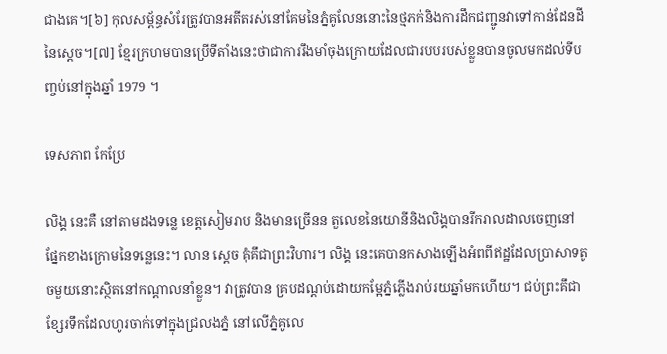ជាងគេ។[៦] កុលសម្ព័ន្ធសំរែត្រូវបានអតីតរស់នៅគែមនៃភ្នំគូលែននោះនៃថ្មភក់និងការដឹកជញ្ជូនវាទៅកាន់ដែនដីនៃស្ដេច។[៧] ខ្មែរក្រហមបានប្រើទីតាំងនេះថាជាការរឹងមាំចុងក្រោយដែលជារបបរបស់ខ្លួនបានចូលមកដល់ទីបញ្ចប់នៅក្នុងឆ្នាំ 1979 ។

ទេសភាព កែប្រែ

លិង្គ នេះគឺ នៅតាមដងទន្លេ ខេត្តសៀមរាប និងមានច្រើនន តួលេខនៃយោនីនិងលិង្គបានរីករាលដាលចេញនៅផ្នែកខាងក្រោមនៃទន្លេនេះ។ លាន ស្តេច គុំគឹជាព្រះវិហារ។ លិង្គ នេះគេបានកសាងឡើងអំពពីឥដ្ឋដែលប្រាសាទតូចមួយនោះស្ថិតនៅកណ្តាលនាំខ្លួន។ វាត្រូវបាន គ្របដណ្តប់ដោយកម្អែភ្នំភ្លើងរាប់រយឆ្នាំមកហើយ។ ជប់ព្រះគឹជា ខ្សែរទឹកដែលហូរចាក់ទៅក្នុងជ្រលងភ្នំ នៅលើភ្នំគូលេ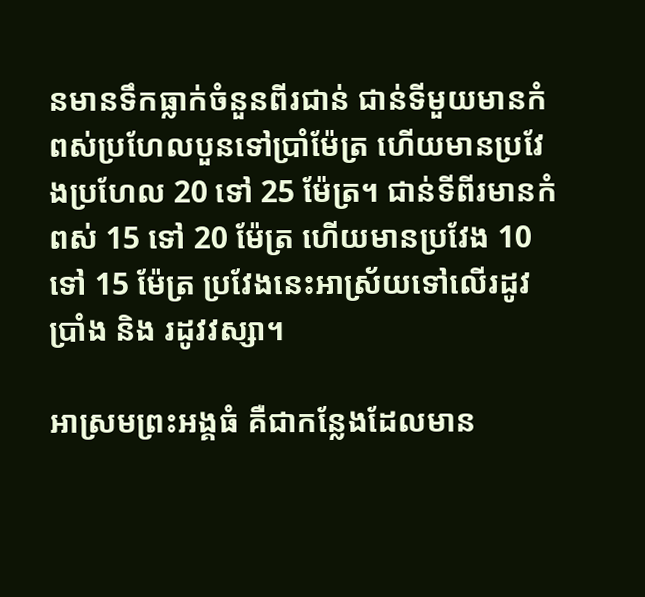នមានទឹកធ្លាក់ចំនួនពីរជាន់ ជាន់ទីមួយមានកំពស់ប្រហែលបួនទៅប្រាំម៉ែត្រ ហើយមានប្រវែងប្រហែល 20 ទៅ 25 ម៉ែត្រ។ ជាន់ទីពីរមានកំពស់ 15 ទៅ 20 ម៉ែត្រ ហើយមានប្រវែង 10 ទៅ 15 ម៉ែត្រ ប្រវែងនេះអាស្រ័យទៅលើរដូវប្រាំង និង រដូវវស្សា។

អាស្រមព្រះអង្គធំ គឺជាកន្លែងដែលមាន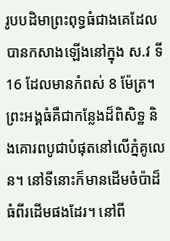រូបបដិមាព្រះពុទ្ធធំជាងគេដែលបានកសាងឡើងនៅក្នុង ស.វ ទី 16 ដែលមានកំពស់ 8 ម៉ែត្រ។ ព្រះអង្គធំគឺជាកន្លែងដ៏ពិសិទ្ឋ និងគោរពបូជាបំផុតនៅលើភ្នំគូលេន។ នៅទីនោះក៏មានដើមចំប៉ាដ៏ធំពីរដើមផងដែរ។ នៅពី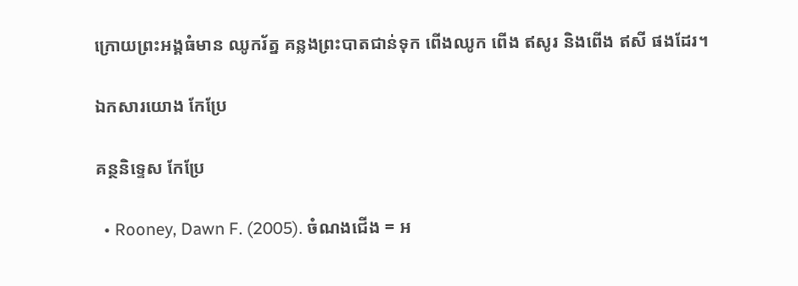ក្រោយព្រះអង្គធំមាន ឈូករ័ត្ន គន្លងព្រះបាតជាន់ទុក ពើងឈូក ពើង ឥសូរ និងពើង ឥសី ផងដែរ។

ឯកសារយោង កែប្រែ

គន្ថនិទ្ទេស កែប្រែ

  • Rooney, Dawn F. (2005). ចំណងជើង = អ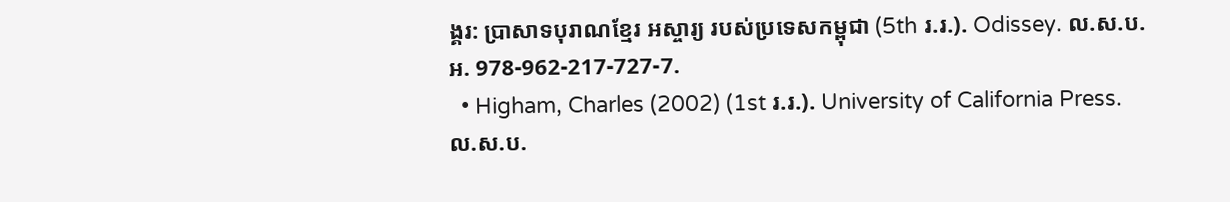ង្គរ: ប្រាសាទបុរាណខ្មែរ អស្ចារ្យ របស់ប្រទេសកម្ពុជា (5th រ.រ.). Odissey. ល.ស.ប.អ. 978-962-217-727-7.
  • Higham, Charles (2002) (1st រ.រ.). University of California Press. ល.ស.ប.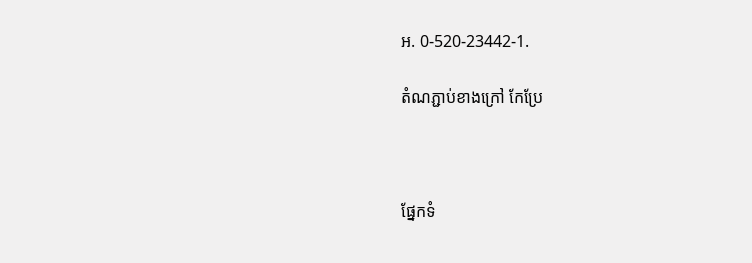អ. 0-520-23442-1.

តំណភ្ជាប់ខាងក្រៅ កែប្រែ



ផ្នែកទំ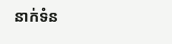នាក់ទំន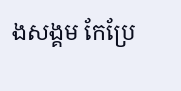ងសង្គម កែប្រែ